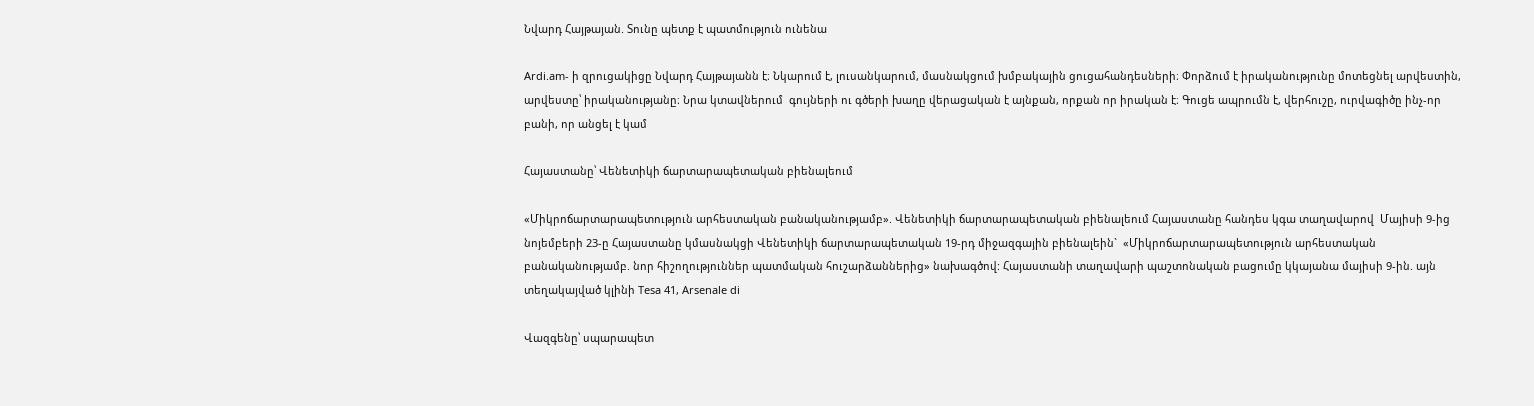Նվարդ Հայթայան. Տունը պետք է պատմություն ունենա

Ardi.am- ի զրուցակիցը Նվարդ Հայթայանն է։ Նկարում է, լուսանկարում, մասնակցում խմբակային ցուցահանդեսների։ Փորձում է իրականությունը մոտեցնել արվեստին, արվեստը՝ իրականությանը։ Նրա կտավներում  գույների ու գծերի խաղը վերացական է այնքան, որքան որ իրական է։ Գուցե ապրումն է, վերհուշը, ուրվագիծը ինչ-որ  բանի, որ անցել է կամ

Հայաստանը՝ Վենետիկի ճարտարապետական բիենալեում

«Միկրոճարտարապետություն արհեստական բանականությամբ». Վենետիկի ճարտարապետական բիենալեում Հայաստանը հանդես կգա տաղավարով  Մայիսի 9-ից նոյեմբերի 23-ը Հայաստանը կմասնակցի Վենետիկի ճարտարապետական 19-րդ միջազգային բիենալեին`  «Միկրոճարտարապետություն արհեստական բանականությամբ. նոր հիշողություններ պատմական հուշարձաններից» նախագծով: Հայաստանի տաղավարի պաշտոնական բացումը կկայանա մայիսի 9-ին. այն տեղակայված կլինի Tesa 41, Arsenale di

Վազգենը՝ սպարապետ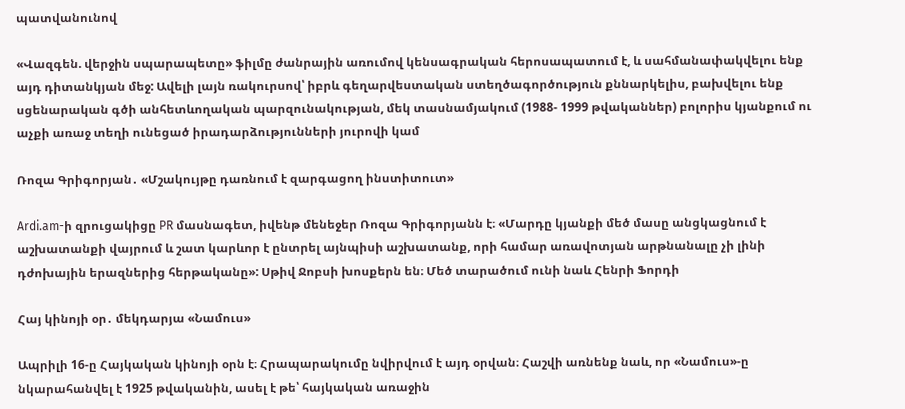պատվանունով

«Վազգեն. վերջին սպարապետը» ֆիլմը ժանրային առումով կենսագրական հերոսապատում է, և սահմանափակվելու ենք այդ դիտանկյան մեջ: Ավելի լայն ռակուրսով՝ իբրև գեղարվեստական ստեղծագործություն քննարկելիս, բախվելու ենք սցենարական գծի անհետևողական պարզունակության, մեկ տասնամյակում (1988- 1999 թվականներ) բոլորիս կյանքում ու աչքի առաջ տեղի ունեցած իրադարձությունների յուրովի կամ

Ռոզա Գրիգորյան․ «Մշակույթը դառնում է զարգացող ինստիտուտ»

Ardi.am-ի զրուցակիցը PR մասնագետ, իվենթ մենեջեր Ռոզա Գրիգորյանն է։ «Մարդը կյանքի մեծ մասը անցկացնում է աշխատանքի վայրում և շատ կարևոր է ընտրել այնպիսի աշխատանք, որի համար առավոտյան արթնանալը չի լինի դժոխային երազներից հերթականը»: Սթիվ Ջոբսի խոսքերն են։ Մեծ տարածում ունի նաև Հենրի Ֆորդի

Հայ կինոյի օր․ մեկդարյա «Նամուս»

Ապրիլի 16-ը Հայկական կինոյի օրն է։ Հրապարակումը նվիրվում է այդ օրվան։ Հաշվի առնենք նաև, որ «Նամուս»-ը նկարահանվել է 1925 թվականին, ասել է թե՝ հայկական առաջին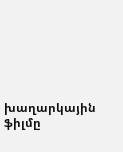խաղարկային ֆիլմը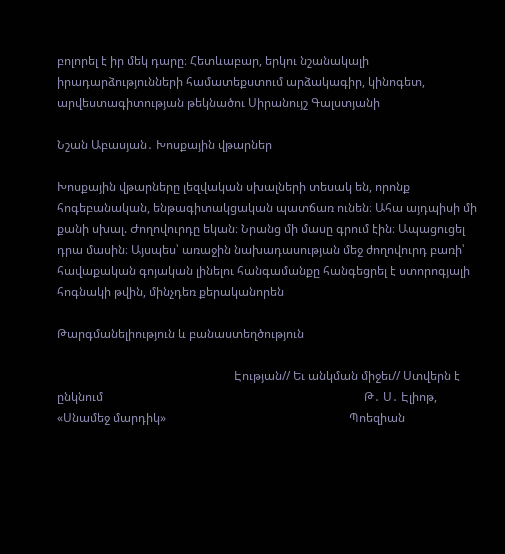բոլորել է իր մեկ դարը։ Հետևաբար, երկու նշանակալի իրադարձությունների համատեքստում արձակագիր, կինոգետ, արվեստագիտության թեկնածու Սիրանույշ Գալստյանի

Նշան Աբասյան․ Խոսքային վթարներ

Խոսքային վթարները լեզվական սխալների տեսակ են, որոնք հոգեբանական, ենթագիտակցական պատճառ ունեն։ Ահա այդպիսի մի քանի սխալ. Ժողովուրդը եկան։ Նրանց մի մասը գրում էին։ Ապացուցել դրա մասին։ Այսպես՝ առաջին նախադասության մեջ ժողովուրդ բառի՝ հավաքական գոյական լինելու հանգամանքը հանգեցրել է ստորոգյալի հոգնակի թվին, մինչդեռ քերականորեն

Թարգմանելիություն և բանաստեղծություն

                                                           Էության// Եւ անկման միջեւ// Ստվերն է ընկնում                                                                                       Թ․ Ս․ Էլիոթ, «Սնամեջ մարդիկ»                                                             Պոեզիան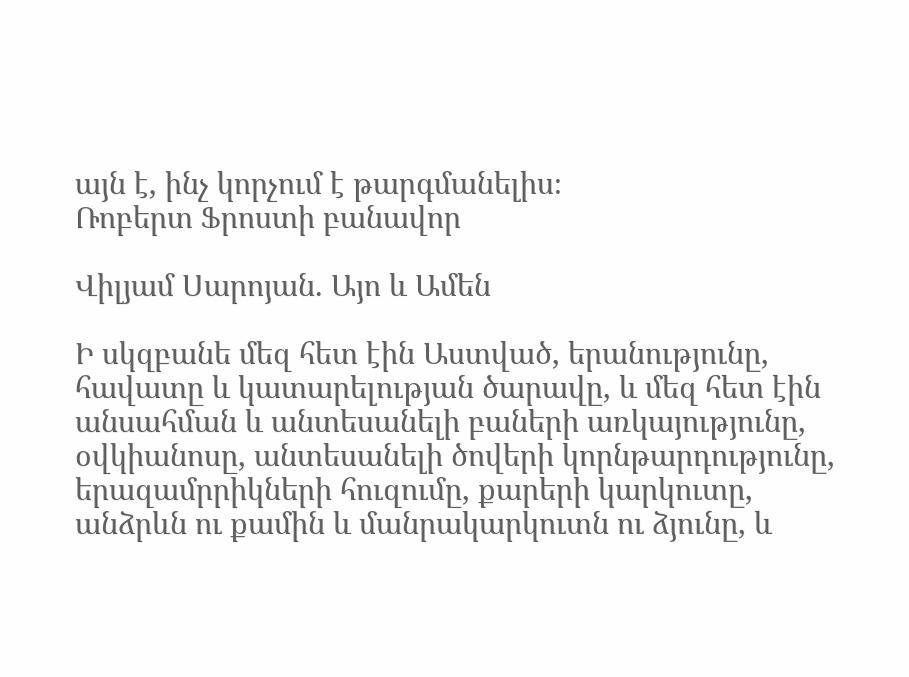այն է, ինչ կորչում է թարգմանելիս։                                                       Ռոբերտ Ֆրոստի բանավոր

Վիլյամ Սարոյան. Այո և Ամեն

Ի սկզբանե մեզ հետ էին Աստված, երանությունը, հավատը և կատարելության ծարավը, և մեզ հետ էին անսահման և անտեսանելի բաների առկայությունը, օվկիանոսը, անտեսանելի ծովերի կորնթարդությունը, երազամրրիկների հուզումը, քարերի կարկուտը, անձրևն ու քամին և մանրակարկուտն ու ձյունը, և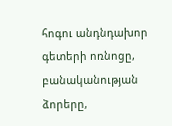հոգու անդնդախոր գետերի ոռնոցը, բանականության ձորերը,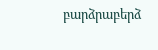բարձրաբերձ